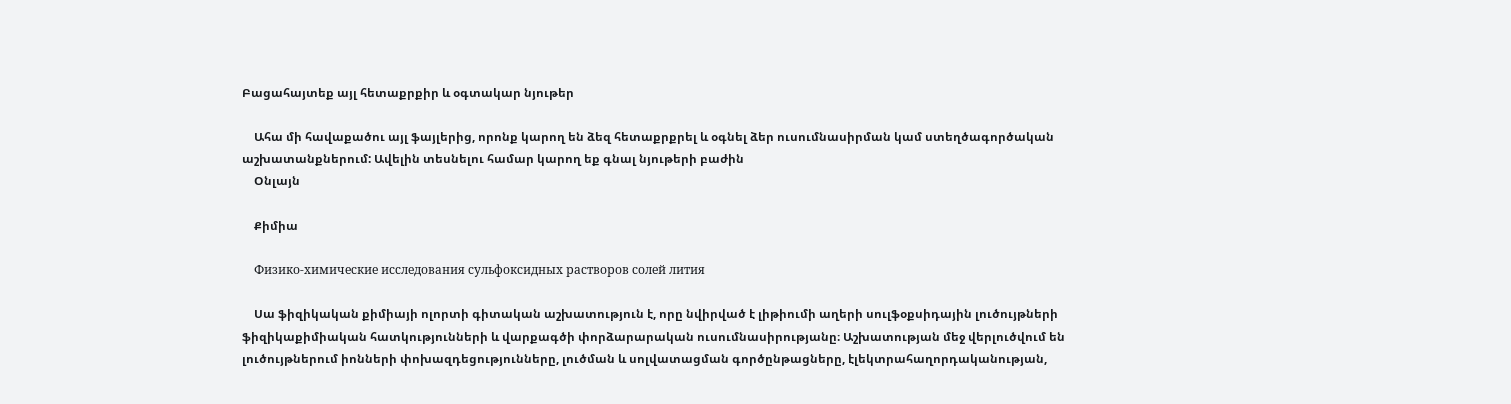Բացահայտեք այլ հետաքրքիր և օգտակար նյութեր

    Ահա մի հավաքածու այլ ֆայլերից, որոնք կարող են ձեզ հետաքրքրել և օգնել ձեր ուսումնասիրման կամ ստեղծագործական աշխատանքներում: Ավելին տեսնելու համար կարող եք գնալ նյութերի բաժին
    Օնլայն

    Քիմիա

    Физико-химические исследования сульфоксидных растворов солей лития

    Սա ֆիզիկական քիմիայի ոլորտի գիտական աշխատություն է, որը նվիրված է լիթիումի աղերի սուլֆօքսիդային լուծույթների ֆիզիկաքիմիական հատկությունների և վարքագծի փորձարարական ուսումնասիրությանը։ Աշխատության մեջ վերլուծվում են լուծույթներում իոնների փոխազդեցությունները, լուծման և սոլվատացման գործընթացները, էլեկտրահաղորդականության,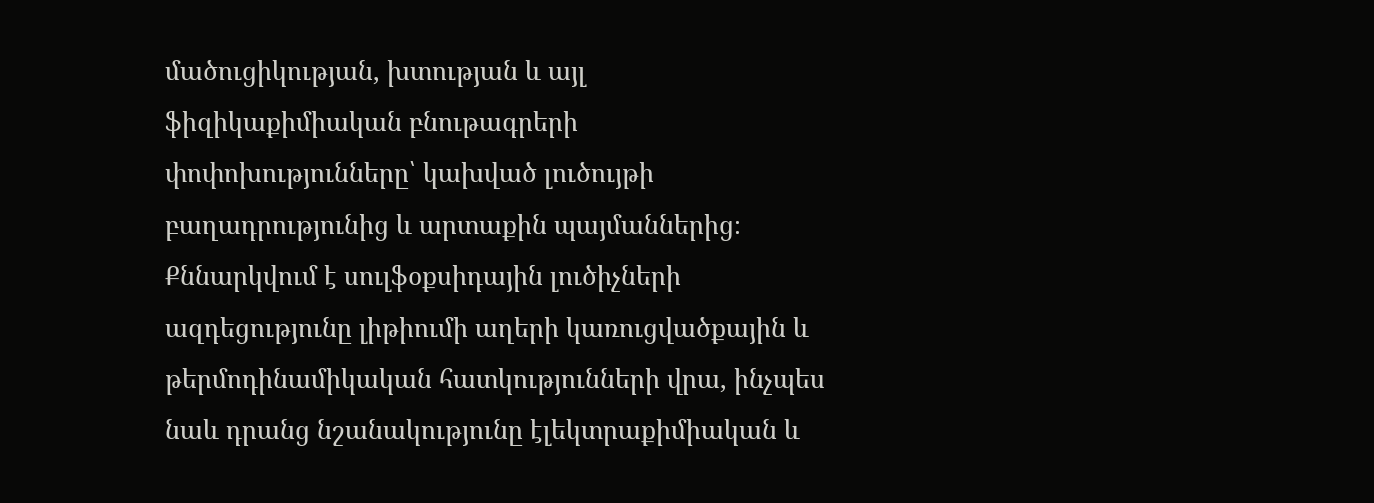մածուցիկության, խտության և այլ ֆիզիկաքիմիական բնութագրերի փոփոխությունները՝ կախված լուծույթի բաղադրությունից և արտաքին պայմաններից։ Քննարկվում է սուլֆօքսիդային լուծիչների ազդեցությունը լիթիումի աղերի կառուցվածքային և թերմոդինամիկական հատկությունների վրա, ինչպես նաև դրանց նշանակությունը էլեկտրաքիմիական և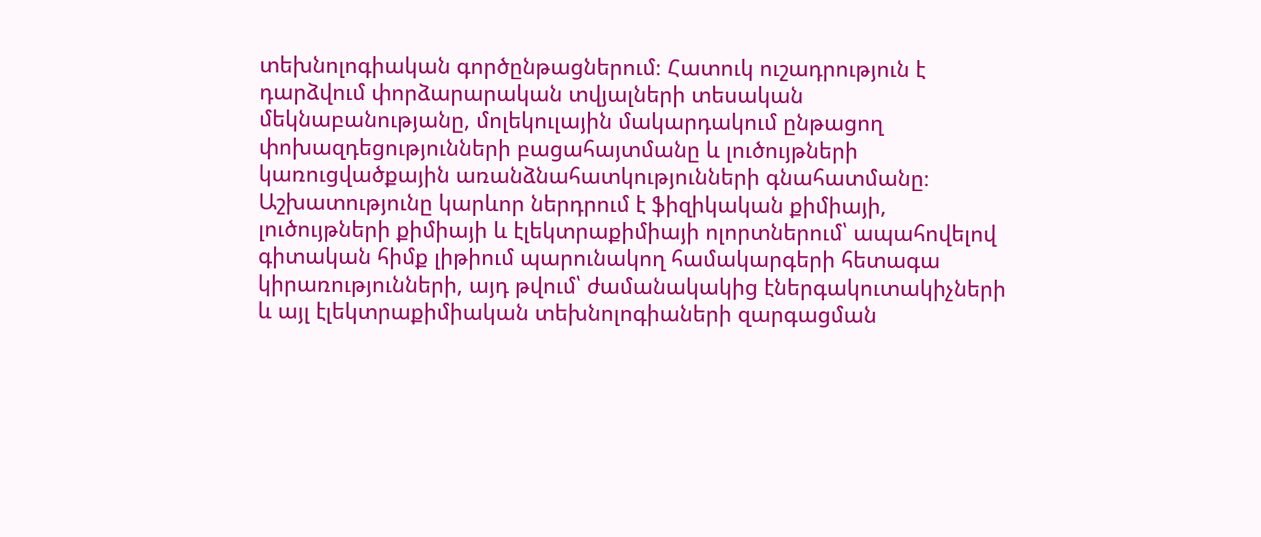տեխնոլոգիական գործընթացներում։ Հատուկ ուշադրություն է դարձվում փորձարարական տվյալների տեսական մեկնաբանությանը, մոլեկուլային մակարդակում ընթացող փոխազդեցությունների բացահայտմանը և լուծույթների կառուցվածքային առանձնահատկությունների գնահատմանը։ Աշխատությունը կարևոր ներդրում է ֆիզիկական քիմիայի, լուծույթների քիմիայի և էլեկտրաքիմիայի ոլորտներում՝ ապահովելով գիտական հիմք լիթիում պարունակող համակարգերի հետագա կիրառությունների, այդ թվում՝ ժամանակակից էներգակուտակիչների և այլ էլեկտրաքիմիական տեխնոլոգիաների զարգացման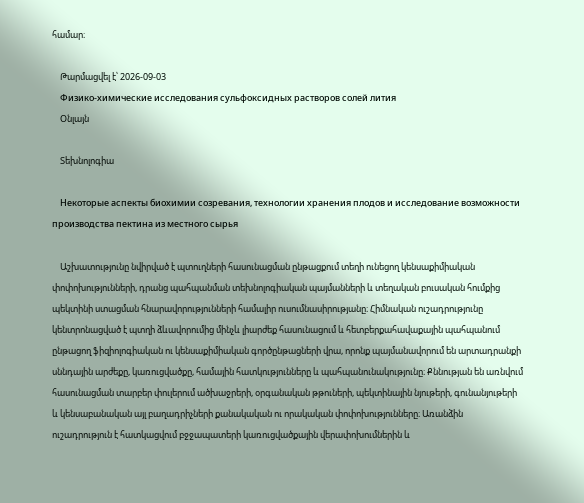համար։

    Թարմացվել է՝ 2026-09-03
    Физико-химические исследования сульфоксидных растворов солей лития
    Օնլայն

    Տեխնոլոգիա

    Некоторые аспекты биохимии созревания, технологии хранения плодов и исследование возможности производства пектина из местного сырья

    Աշխատությունը նվիրված է պտուղների հասունացման ընթացքում տեղի ունեցող կենսաքիմիական փոփոխությունների, դրանց պահպանման տեխնոլոգիական պայմանների և տեղական բուսական հումքից պեկտինի ստացման հնարավորությունների համալիր ուսումնասիրությանը։ Հիմնական ուշադրությունը կենտրոնացված է պտղի ձևավորումից մինչև լիարժեք հասունացում և հետբերքահավաքային պահպանում ընթացող ֆիզիոլոգիական ու կենսաքիմիական գործընթացների վրա, որոնք պայմանավորում են արտադրանքի սննդային արժեքը, կառուցվածքը, համային հատկությունները և պահպանունակությունը։ Քննության են առնվում հասունացման տարբեր փուլերում ածխաջրերի, օրգանական թթուների, պեկտինային նյութերի, գունանյութերի և կենսաբանական այլ բաղադրիչների քանակական ու որակական փոփոխությունները։ Առանձին ուշադրություն է հատկացվում բջջապատերի կառուցվածքային վերափոխումներին և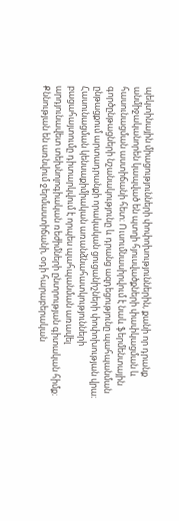պեկտինային միացությունների փոփոխություններին, քանի որ դրանք անմիջականորեն կապված են պտղի հյուսվածքների փափկացման և հասունացման աստիճանի հետ։ Ուսումնասիրվում է նաև ֆերմենտային գործընթացների նշանակությունը և դրանց ազդեցությունը պահպանման ընթացքում արտադրանքի որակական ցուցանիշների փոփոխության վրա։ Հասունացման կենսաքիմիական առանձնահատկությունների բացահայտումը դիտարկվում է որպես պահպանման առավել արդյունավետ տեխնոլոգիական ռեժիմների ընտրության գիտական հիմք։ Քննության են առնվում ջերմաստիճանի, օդի հարաբերական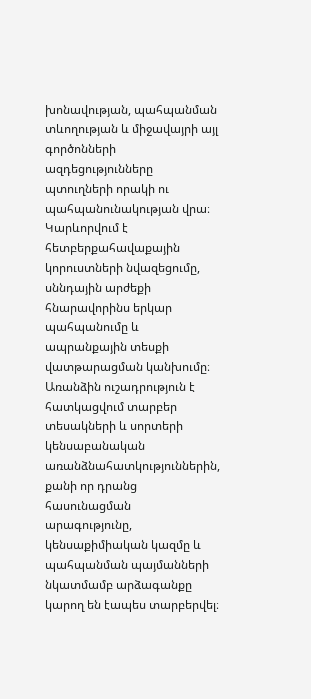խոնավության, պահպանման տևողության և միջավայրի այլ գործոնների ազդեցությունները պտուղների որակի ու պահպանունակության վրա։ Կարևորվում է հետբերքահավաքային կորուստների նվազեցումը, սննդային արժեքի հնարավորինս երկար պահպանումը և ապրանքային տեսքի վատթարացման կանխումը։ Առանձին ուշադրություն է հատկացվում տարբեր տեսակների և սորտերի կենսաբանական առանձնահատկություններին, քանի որ դրանց հասունացման արագությունը, կենսաքիմիական կազմը և պահպանման պայմանների նկատմամբ արձագանքը կարող են էապես տարբերվել։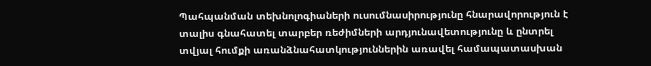Պահպանման տեխնոլոգիաների ուսումնասիրությունը հնարավորություն է տալիս գնահատել տարբեր ռեժիմների արդյունավետությունը և ընտրել տվյալ հումքի առանձնահատկություններին առավել համապատասխան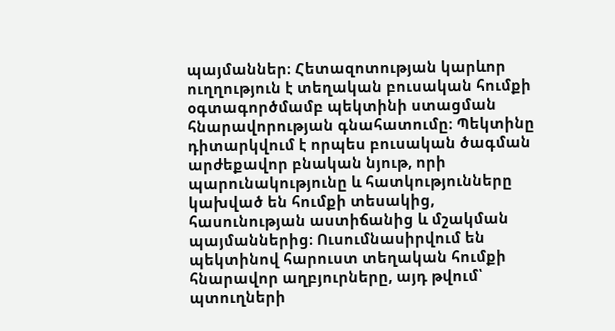պայմաններ։ Հետազոտության կարևոր ուղղություն է տեղական բուսական հումքի օգտագործմամբ պեկտինի ստացման հնարավորության գնահատումը։ Պեկտինը դիտարկվում է որպես բուսական ծագման արժեքավոր բնական նյութ, որի պարունակությունը և հատկությունները կախված են հումքի տեսակից, հասունության աստիճանից և մշակման պայմաններից։ Ուսումնասիրվում են պեկտինով հարուստ տեղական հումքի հնարավոր աղբյուրները, այդ թվում՝ պտուղների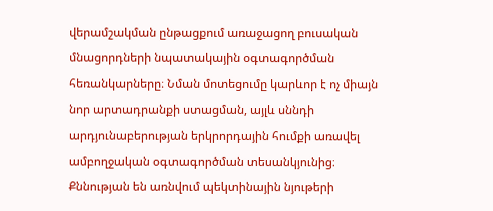վերամշակման ընթացքում առաջացող բուսական մնացորդների նպատակային օգտագործման հեռանկարները։ Նման մոտեցումը կարևոր է ոչ միայն նոր արտադրանքի ստացման, այլև սննդի արդյունաբերության երկրորդային հումքի առավել ամբողջական օգտագործման տեսանկյունից։ Քննության են առնվում պեկտինային նյութերի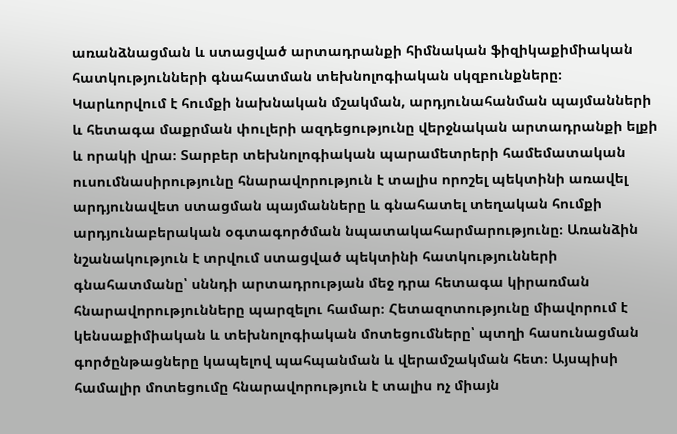առանձնացման և ստացված արտադրանքի հիմնական ֆիզիկաքիմիական հատկությունների գնահատման տեխնոլոգիական սկզբունքները։ Կարևորվում է հումքի նախնական մշակման, արդյունահանման պայմանների և հետագա մաքրման փուլերի ազդեցությունը վերջնական արտադրանքի ելքի և որակի վրա։ Տարբեր տեխնոլոգիական պարամետրերի համեմատական ուսումնասիրությունը հնարավորություն է տալիս որոշել պեկտինի առավել արդյունավետ ստացման պայմանները և գնահատել տեղական հումքի արդյունաբերական օգտագործման նպատակահարմարությունը։ Առանձին նշանակություն է տրվում ստացված պեկտինի հատկությունների գնահատմանը՝ սննդի արտադրության մեջ դրա հետագա կիրառման հնարավորությունները պարզելու համար։ Հետազոտությունը միավորում է կենսաքիմիական և տեխնոլոգիական մոտեցումները՝ պտղի հասունացման գործընթացները կապելով պահպանման և վերամշակման հետ։ Այսպիսի համալիր մոտեցումը հնարավորություն է տալիս ոչ միայն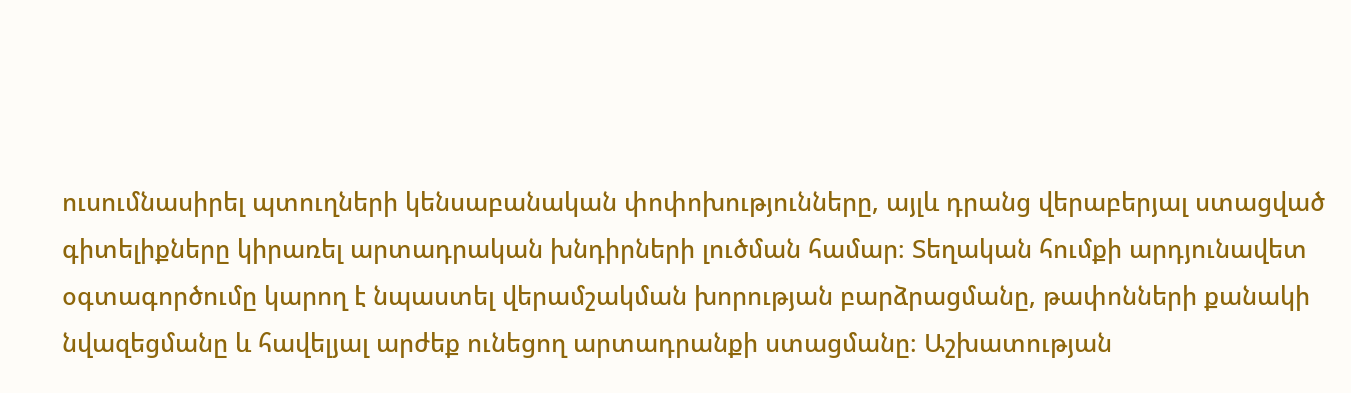ուսումնասիրել պտուղների կենսաբանական փոփոխությունները, այլև դրանց վերաբերյալ ստացված գիտելիքները կիրառել արտադրական խնդիրների լուծման համար։ Տեղական հումքի արդյունավետ օգտագործումը կարող է նպաստել վերամշակման խորության բարձրացմանը, թափոնների քանակի նվազեցմանը և հավելյալ արժեք ունեցող արտադրանքի ստացմանը։ Աշխատության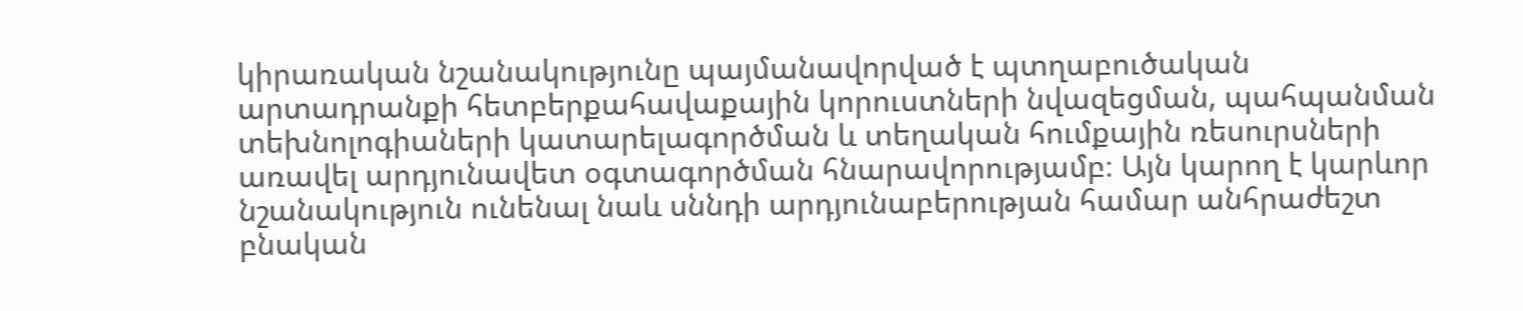կիրառական նշանակությունը պայմանավորված է պտղաբուծական արտադրանքի հետբերքահավաքային կորուստների նվազեցման, պահպանման տեխնոլոգիաների կատարելագործման և տեղական հումքային ռեսուրսների առավել արդյունավետ օգտագործման հնարավորությամբ։ Այն կարող է կարևոր նշանակություն ունենալ նաև սննդի արդյունաբերության համար անհրաժեշտ բնական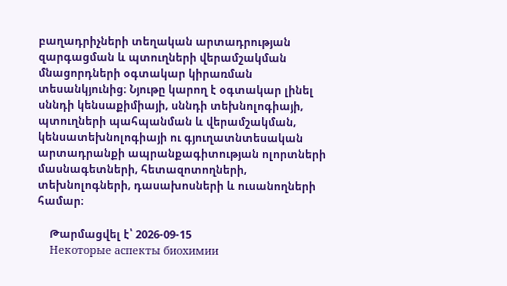բաղադրիչների տեղական արտադրության զարգացման և պտուղների վերամշակման մնացորդների օգտակար կիրառման տեսանկյունից։ Նյութը կարող է օգտակար լինել սննդի կենսաքիմիայի, սննդի տեխնոլոգիայի, պտուղների պահպանման և վերամշակման, կենսատեխնոլոգիայի ու գյուղատնտեսական արտադրանքի ապրանքագիտության ոլորտների մասնագետների, հետազոտողների, տեխնոլոգների, դասախոսների և ուսանողների համար։

    Թարմացվել է՝ 2026-09-15
    Некоторые аспекты биохимии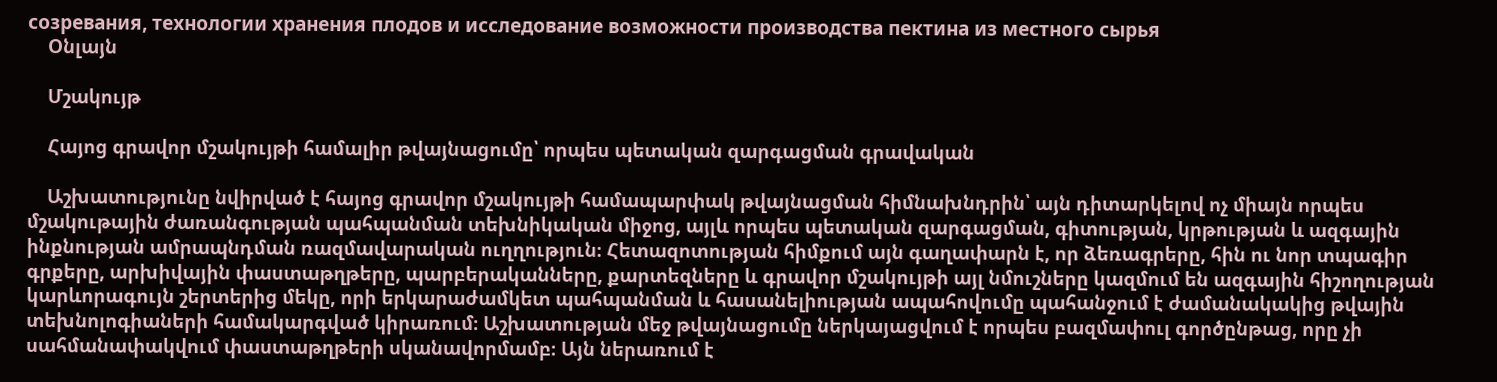созревания, технологии хранения плодов и исследование возможности производства пектина из местного сырья
    Օնլայն

    Մշակույթ

    Հայոց գրավոր մշակույթի համալիր թվայնացումը՝ որպես պետական զարգացման գրավական

    Աշխատությունը նվիրված է հայոց գրավոր մշակույթի համապարփակ թվայնացման հիմնախնդրին՝ այն դիտարկելով ոչ միայն որպես մշակութային ժառանգության պահպանման տեխնիկական միջոց, այլև որպես պետական զարգացման, գիտության, կրթության և ազգային ինքնության ամրապնդման ռազմավարական ուղղություն։ Հետազոտության հիմքում այն գաղափարն է, որ ձեռագրերը, հին ու նոր տպագիր գրքերը, արխիվային փաստաթղթերը, պարբերականները, քարտեզները և գրավոր մշակույթի այլ նմուշները կազմում են ազգային հիշողության կարևորագույն շերտերից մեկը, որի երկարաժամկետ պահպանման և հասանելիության ապահովումը պահանջում է ժամանակակից թվային տեխնոլոգիաների համակարգված կիրառում։ Աշխատության մեջ թվայնացումը ներկայացվում է որպես բազմափուլ գործընթաց, որը չի սահմանափակվում փաստաթղթերի սկանավորմամբ։ Այն ներառում է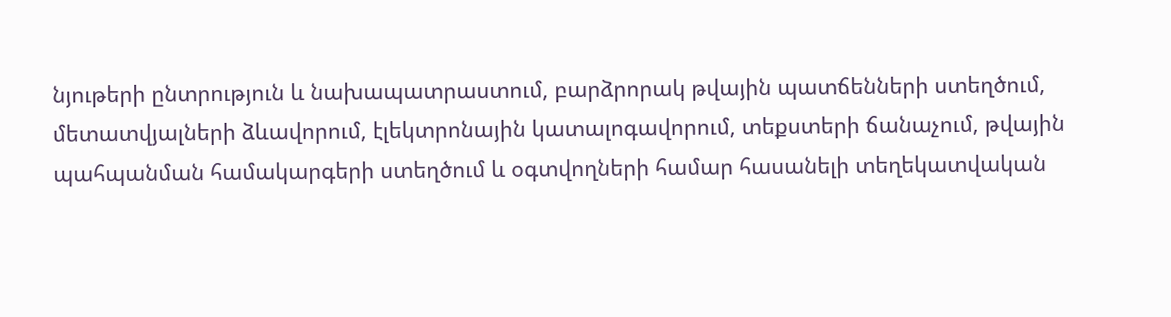նյութերի ընտրություն և նախապատրաստում, բարձրորակ թվային պատճենների ստեղծում, մետատվյալների ձևավորում, էլեկտրոնային կատալոգավորում, տեքստերի ճանաչում, թվային պահպանման համակարգերի ստեղծում և օգտվողների համար հասանելի տեղեկատվական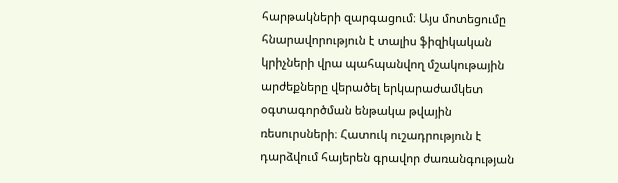հարթակների զարգացում։ Այս մոտեցումը հնարավորություն է տալիս ֆիզիկական կրիչների վրա պահպանվող մշակութային արժեքները վերածել երկարաժամկետ օգտագործման ենթակա թվային ռեսուրսների։ Հատուկ ուշադրություն է դարձվում հայերեն գրավոր ժառանգության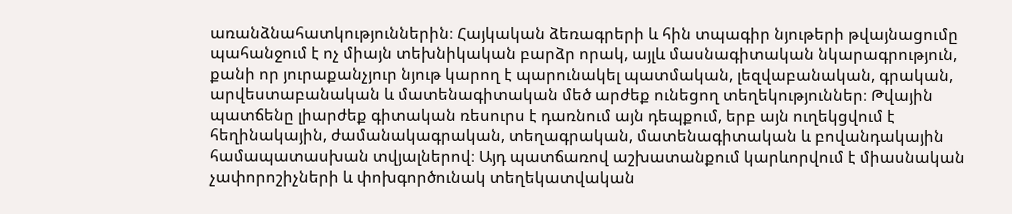առանձնահատկություններին։ Հայկական ձեռագրերի և հին տպագիր նյութերի թվայնացումը պահանջում է ոչ միայն տեխնիկական բարձր որակ, այլև մասնագիտական նկարագրություն, քանի որ յուրաքանչյուր նյութ կարող է պարունակել պատմական, լեզվաբանական, գրական, արվեստաբանական և մատենագիտական մեծ արժեք ունեցող տեղեկություններ։ Թվային պատճենը լիարժեք գիտական ռեսուրս է դառնում այն դեպքում, երբ այն ուղեկցվում է հեղինակային, ժամանակագրական, տեղագրական, մատենագիտական և բովանդակային համապատասխան տվյալներով։ Այդ պատճառով աշխատանքում կարևորվում է միասնական չափորոշիչների և փոխգործունակ տեղեկատվական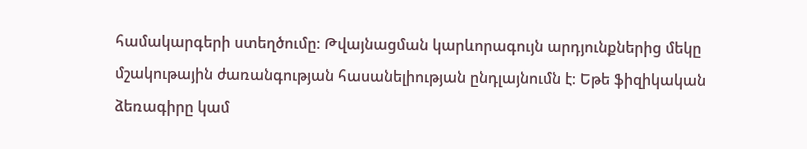համակարգերի ստեղծումը։ Թվայնացման կարևորագույն արդյունքներից մեկը մշակութային ժառանգության հասանելիության ընդլայնումն է։ Եթե ֆիզիկական ձեռագիրը կամ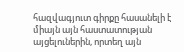հազվագյուտ գիրքը հասանելի է միայն այն հաստատության այցելուներին, որտեղ այն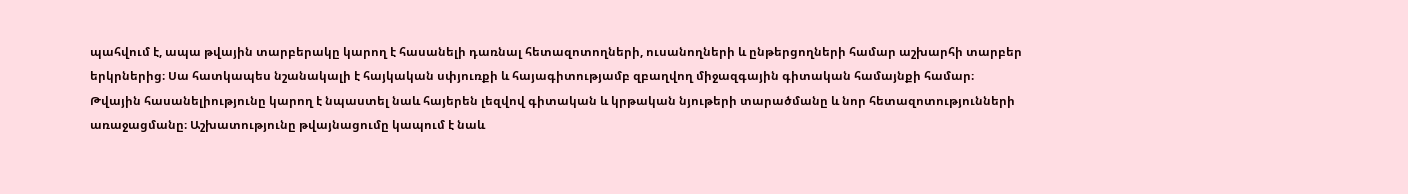պահվում է, ապա թվային տարբերակը կարող է հասանելի դառնալ հետազոտողների, ուսանողների և ընթերցողների համար աշխարհի տարբեր երկրներից։ Սա հատկապես նշանակալի է հայկական սփյուռքի և հայագիտությամբ զբաղվող միջազգային գիտական համայնքի համար։ Թվային հասանելիությունը կարող է նպաստել նաև հայերեն լեզվով գիտական և կրթական նյութերի տարածմանը և նոր հետազոտությունների առաջացմանը։ Աշխատությունը թվայնացումը կապում է նաև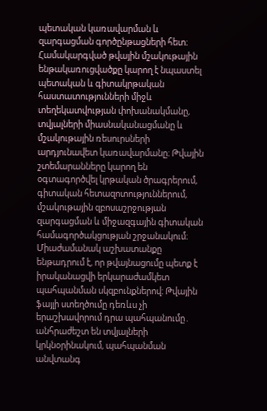պետական կառավարման և զարգացման գործընթացների հետ։ Համակարգված թվային մշակութային ենթակառուցվածքը կարող է նպաստել պետական և գիտակրթական հաստատությունների միջև տեղեկատվության փոխանակմանը, տվյալների միասնականացմանը և մշակութային ռեսուրսների արդյունավետ կառավարմանը։ Թվային շտեմարանները կարող են օգտագործվել կրթական ծրագրերում, գիտական հետազոտություններում, մշակութային զբոսաշրջության զարգացման և միջազգային գիտական համագործակցության շրջանակում։ Միաժամանակ աշխատանքը ենթադրում է, որ թվայնացումը պետք է իրականացվի երկարաժամկետ պահպանման սկզբունքներով։ Թվային ֆայլի ստեղծումը դեռևս չի երաշխավորում դրա պահպանումը․ անհրաժեշտ են տվյալների կրկնօրինակում, պահպանման անվտանգ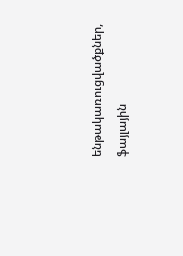ենթակառուցվածքներ, ֆայլային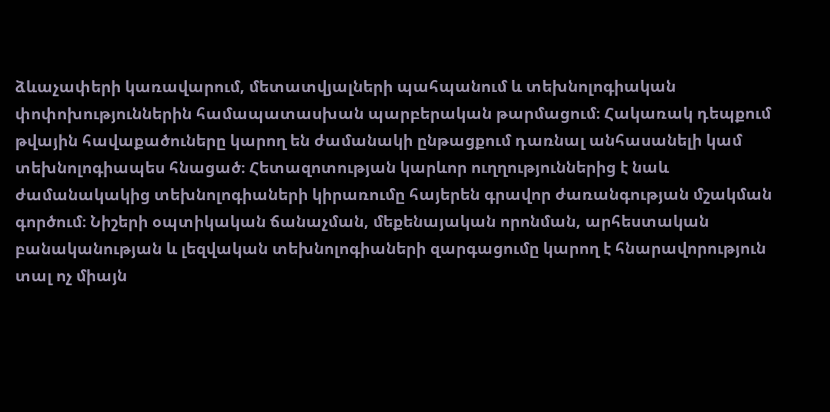ձևաչափերի կառավարում, մետատվյալների պահպանում և տեխնոլոգիական փոփոխություններին համապատասխան պարբերական թարմացում։ Հակառակ դեպքում թվային հավաքածուները կարող են ժամանակի ընթացքում դառնալ անհասանելի կամ տեխնոլոգիապես հնացած։ Հետազոտության կարևոր ուղղություններից է նաև ժամանակակից տեխնոլոգիաների կիրառումը հայերեն գրավոր ժառանգության մշակման գործում։ Նիշերի օպտիկական ճանաչման, մեքենայական որոնման, արհեստական բանականության և լեզվական տեխնոլոգիաների զարգացումը կարող է հնարավորություն տալ ոչ միայն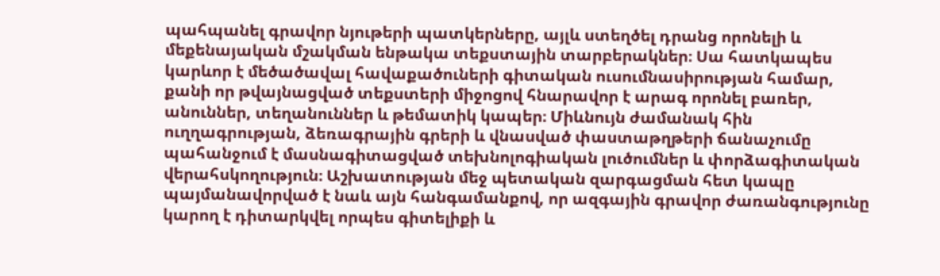պահպանել գրավոր նյութերի պատկերները, այլև ստեղծել դրանց որոնելի և մեքենայական մշակման ենթակա տեքստային տարբերակներ։ Սա հատկապես կարևոր է մեծածավալ հավաքածուների գիտական ուսումնասիրության համար, քանի որ թվայնացված տեքստերի միջոցով հնարավոր է արագ որոնել բառեր, անուններ, տեղանուններ և թեմատիկ կապեր։ Միևնույն ժամանակ հին ուղղագրության, ձեռագրային գրերի և վնասված փաստաթղթերի ճանաչումը պահանջում է մասնագիտացված տեխնոլոգիական լուծումներ և փորձագիտական վերահսկողություն։ Աշխատության մեջ պետական զարգացման հետ կապը պայմանավորված է նաև այն հանգամանքով, որ ազգային գրավոր ժառանգությունը կարող է դիտարկվել որպես գիտելիքի և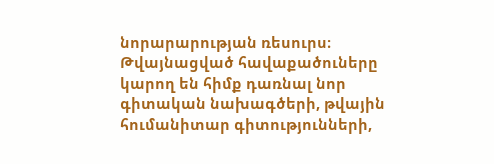նորարարության ռեսուրս։ Թվայնացված հավաքածուները կարող են հիմք դառնալ նոր գիտական նախագծերի, թվային հումանիտար գիտությունների,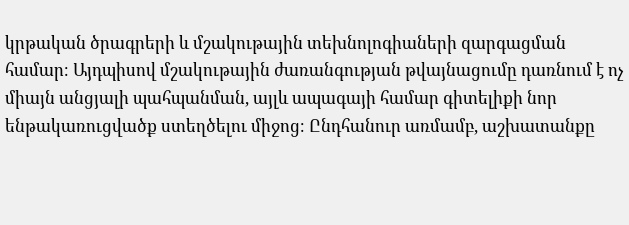կրթական ծրագրերի և մշակութային տեխնոլոգիաների զարգացման համար։ Այդպիսով մշակութային ժառանգության թվայնացումը դառնում է ոչ միայն անցյալի պահպանման, այլև ապագայի համար գիտելիքի նոր ենթակառուցվածք ստեղծելու միջոց։ Ընդհանուր առմամբ, աշխատանքը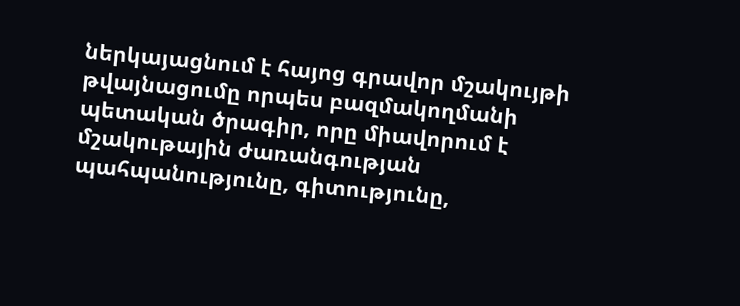ներկայացնում է հայոց գրավոր մշակույթի թվայնացումը որպես բազմակողմանի պետական ծրագիր, որը միավորում է մշակութային ժառանգության պահպանությունը, գիտությունը,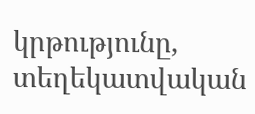կրթությունը, տեղեկատվական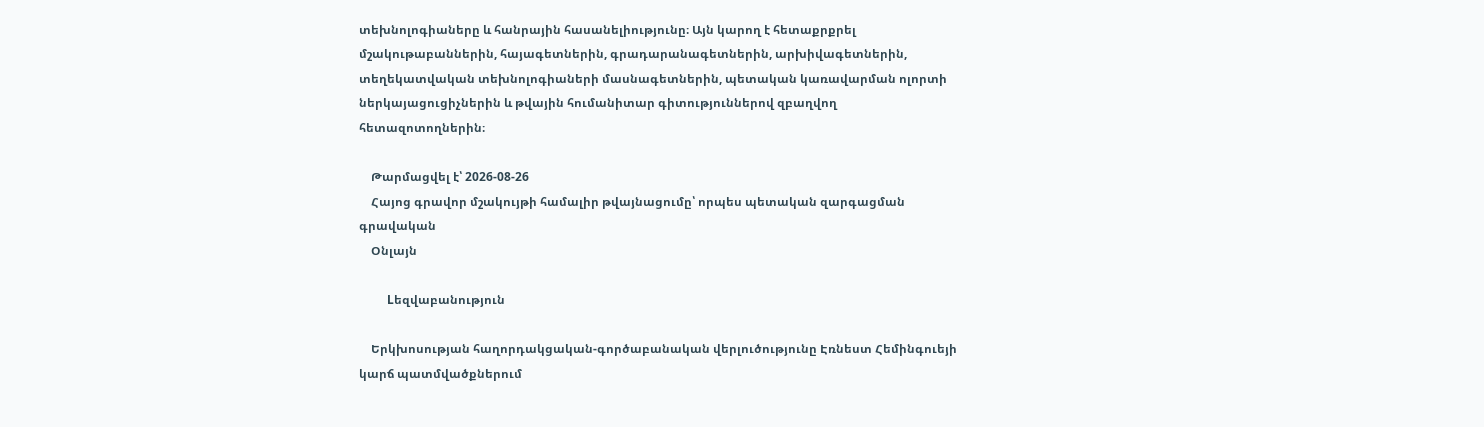տեխնոլոգիաները և հանրային հասանելիությունը։ Այն կարող է հետաքրքրել մշակութաբաններին, հայագետներին, գրադարանագետներին, արխիվագետներին, տեղեկատվական տեխնոլոգիաների մասնագետներին, պետական կառավարման ոլորտի ներկայացուցիչներին և թվային հումանիտար գիտություններով զբաղվող հետազոտողներին։

    Թարմացվել է՝ 2026-08-26
    Հայոց գրավոր մշակույթի համալիր թվայնացումը՝ որպես պետական զարգացման գրավական
    Օնլայն

    Lեզվաբանություն

    Երկխոսության հաղորդակցական-գործաբանական վերլուծությունը Էռնեստ Հեմինգուեյի կարճ պատմվածքներում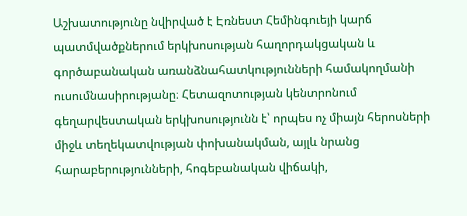Աշխատությունը նվիրված է Էռնեստ Հեմինգուեյի կարճ պատմվածքներում երկխոսության հաղորդակցական և գործաբանական առանձնահատկությունների համակողմանի ուսումնասիրությանը։ Հետազոտության կենտրոնում գեղարվեստական երկխոսությունն է՝ որպես ոչ միայն հերոսների միջև տեղեկատվության փոխանակման, այլև նրանց հարաբերությունների, հոգեբանական վիճակի,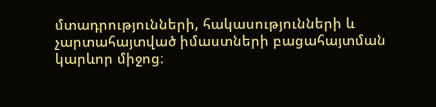մտադրությունների, հակասությունների և չարտահայտված իմաստների բացահայտման կարևոր միջոց։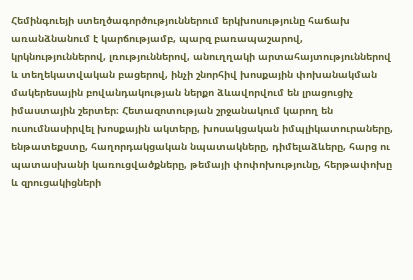Հեմինգուեյի ստեղծագործություններում երկխոսությունը հաճախ առանձնանում է կարճությամբ, պարզ բառապաշարով, կրկնություններով, լռություններով, անուղղակի արտահայտություններով և տեղեկատվական բացերով, ինչի շնորհիվ խոսքային փոխանակման մակերեսային բովանդակության ներքո ձևավորվում են լրացուցիչ իմաստային շերտեր։ Հետազոտության շրջանակում կարող են ուսումնասիրվել խոսքային ակտերը, խոսակցական իմպլիկատուրաները, ենթատեքստը, հաղորդակցական նպատակները, դիմելաձևերը, հարց ու պատասխանի կառուցվածքները, թեմայի փոփոխությունը, հերթափոխը և զրուցակիցների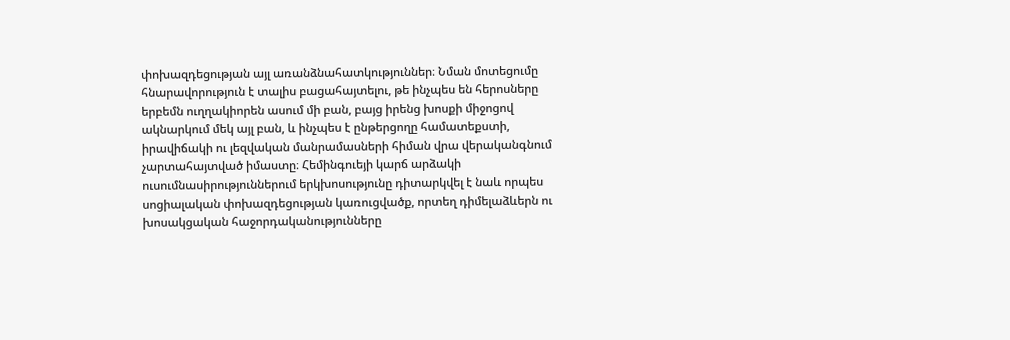փոխազդեցության այլ առանձնահատկություններ։ Նման մոտեցումը հնարավորություն է տալիս բացահայտելու, թե ինչպես են հերոսները երբեմն ուղղակիորեն ասում մի բան, բայց իրենց խոսքի միջոցով ակնարկում մեկ այլ բան, և ինչպես է ընթերցողը համատեքստի, իրավիճակի ու լեզվական մանրամասների հիման վրա վերականգնում չարտահայտված իմաստը։ Հեմինգուեյի կարճ արձակի ուսումնասիրություններում երկխոսությունը դիտարկվել է նաև որպես սոցիալական փոխազդեցության կառուցվածք, որտեղ դիմելաձևերն ու խոսակցական հաջորդականությունները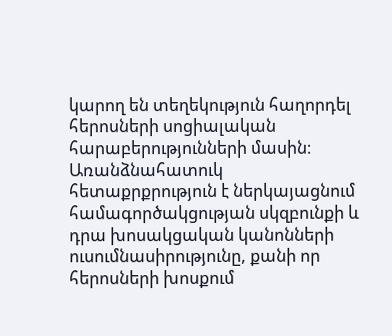կարող են տեղեկություն հաղորդել հերոսների սոցիալական հարաբերությունների մասին։ Առանձնահատուկ հետաքրքրություն է ներկայացնում համագործակցության սկզբունքի և դրա խոսակցական կանոնների ուսումնասիրությունը, քանի որ հերոսների խոսքում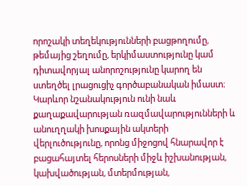որոշակի տեղեկությունների բացթողումը, թեմայից շեղումը, երկիմաստությունը կամ դիտավորյալ անորոշությունը կարող են ստեղծել լրացուցիչ գործաբանական իմաստ։ Կարևոր նշանակություն ունի նաև քաղաքավարության ռազմավարությունների և անուղղակի խոսքային ակտերի վերլուծությունը, որոնց միջոցով հնարավոր է բացահայտել հերոսների միջև իշխանության, կախվածության, մտերմության,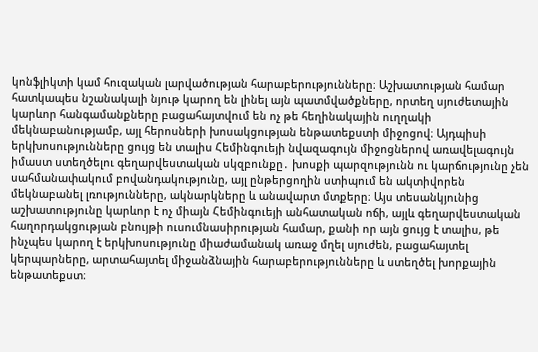կոնֆլիկտի կամ հուզական լարվածության հարաբերությունները։ Աշխատության համար հատկապես նշանակալի նյութ կարող են լինել այն պատմվածքները, որտեղ սյուժետային կարևոր հանգամանքները բացահայտվում են ոչ թե հեղինակային ուղղակի մեկնաբանությամբ, այլ հերոսների խոսակցության ենթատեքստի միջոցով։ Այդպիսի երկխոսությունները ցույց են տալիս Հեմինգուեյի նվազագույն միջոցներով առավելագույն իմաստ ստեղծելու գեղարվեստական սկզբունքը․ խոսքի պարզությունն ու կարճությունը չեն սահմանափակում բովանդակությունը, այլ ընթերցողին ստիպում են ակտիվորեն մեկնաբանել լռությունները, ակնարկները և անավարտ մտքերը։ Այս տեսանկյունից աշխատությունը կարևոր է ոչ միայն Հեմինգուեյի անհատական ոճի, այլև գեղարվեստական հաղորդակցության բնույթի ուսումնասիրության համար, քանի որ այն ցույց է տալիս, թե ինչպես կարող է երկխոսությունը միաժամանակ առաջ մղել սյուժեն, բացահայտել կերպարները, արտահայտել միջանձնային հարաբերությունները և ստեղծել խորքային ենթատեքստ։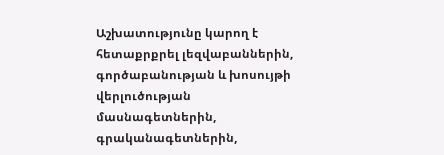Աշխատությունը կարող է հետաքրքրել լեզվաբաններին, գործաբանության և խոսույթի վերլուծության մասնագետներին, գրականագետներին,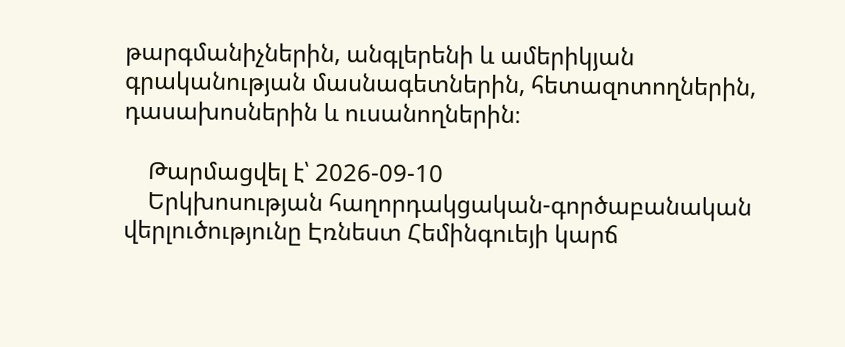թարգմանիչներին, անգլերենի և ամերիկյան գրականության մասնագետներին, հետազոտողներին, դասախոսներին և ուսանողներին։

    Թարմացվել է՝ 2026-09-10
    Երկխոսության հաղորդակցական-գործաբանական վերլուծությունը Էռնեստ Հեմինգուեյի կարճ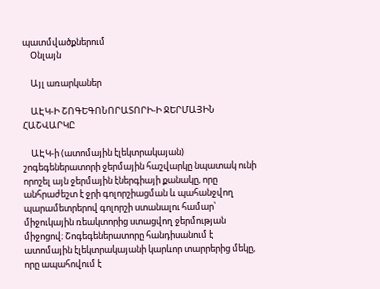պատմվածքներում
    Օնլայն

    Այլ առարկաներ

    ԱԷԿ-Ի ՇՈԳԵԳՈՆՈՐԱՏՈՐԻ-Ի ՋԵՐՄԱՅԻՆ ՀԱՇՎԱՐԿԸ

    ԱԷԿ-ի (ատոմային էլեկտրակայան) շոգեգեներատորի ջերմային հաշվարկը նպատակ ունի որոշել այն ջերմային էներգիայի քանակը, որը անհրաժեշտ է ջրի գոլորշիացման և պահանջվող պարամետրերով գոլորշի ստանալու համար՝ միջուկային ռեակտորից ստացվող ջերմության միջոցով։ Շոգեգեներատորը հանդիսանում է ատոմային էլեկտրակայանի կարևոր տարրերից մեկը, որը ապահովում է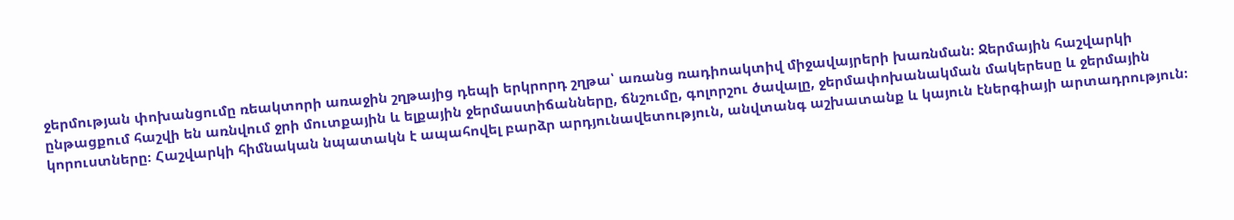ջերմության փոխանցումը ռեակտորի առաջին շղթայից դեպի երկրորդ շղթա՝ առանց ռադիոակտիվ միջավայրերի խառնման։ Ջերմային հաշվարկի ընթացքում հաշվի են առնվում ջրի մուտքային և ելքային ջերմաստիճանները, ճնշումը, գոլորշու ծավալը, ջերմափոխանակման մակերեսը և ջերմային կորուստները։ Հաշվարկի հիմնական նպատակն է ապահովել բարձր արդյունավետություն, անվտանգ աշխատանք և կայուն էներգիայի արտադրություն։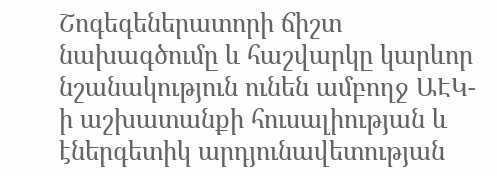Շոգեգեներատորի ճիշտ նախագծումը և հաշվարկը կարևոր նշանակություն ունեն ամբողջ ԱԷԿ-ի աշխատանքի հուսալիության և էներգետիկ արդյունավետության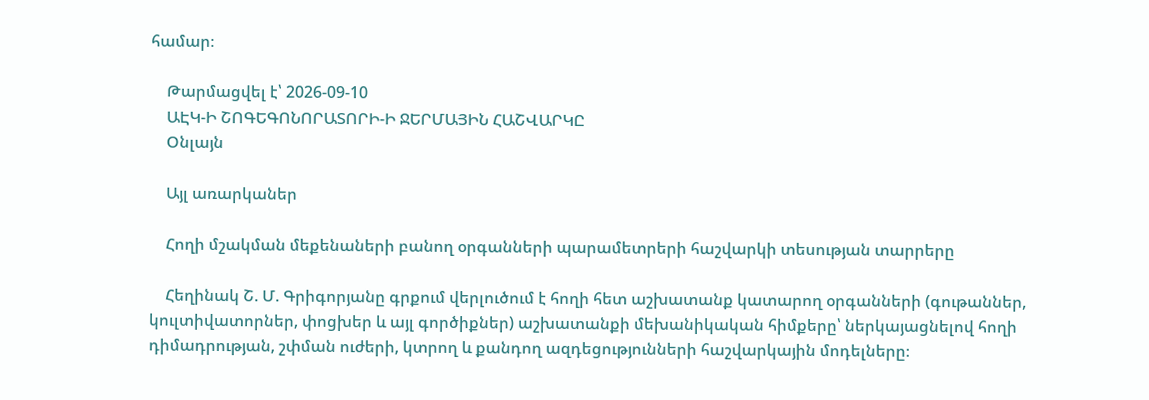համար։

    Թարմացվել է՝ 2026-09-10
    ԱԷԿ-Ի ՇՈԳԵԳՈՆՈՐԱՏՈՐԻ-Ի ՋԵՐՄԱՅԻՆ ՀԱՇՎԱՐԿԸ
    Օնլայն

    Այլ առարկաներ

    Հողի մշակման մեքենաների բանող օրգանների պարամետրերի հաշվարկի տեսության տարրերը

    Հեղինակ Շ. Մ. Գրիգորյանը գրքում վերլուծում է հողի հետ աշխատանք կատարող օրգանների (գութաններ, կուլտիվատորներ, փոցխեր և այլ գործիքներ) աշխատանքի մեխանիկական հիմքերը՝ ներկայացնելով հողի դիմադրության, շփման ուժերի, կտրող և քանդող ազդեցությունների հաշվարկային մոդելները։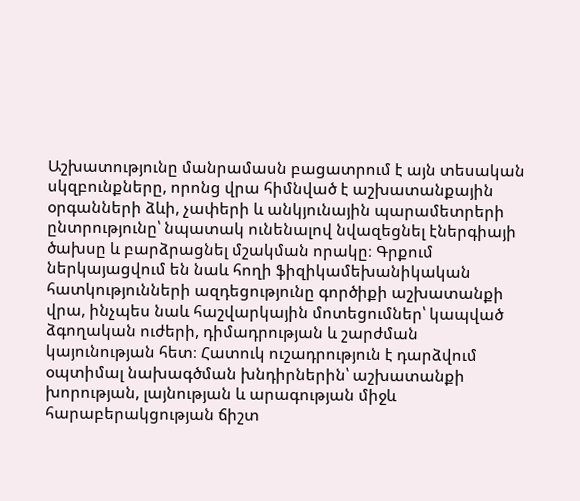Աշխատությունը մանրամասն բացատրում է այն տեսական սկզբունքները, որոնց վրա հիմնված է աշխատանքային օրգանների ձևի, չափերի և անկյունային պարամետրերի ընտրությունը՝ նպատակ ունենալով նվազեցնել էներգիայի ծախսը և բարձրացնել մշակման որակը։ Գրքում ներկայացվում են նաև հողի ֆիզիկամեխանիկական հատկությունների ազդեցությունը գործիքի աշխատանքի վրա, ինչպես նաև հաշվարկային մոտեցումներ՝ կապված ձգողական ուժերի, դիմադրության և շարժման կայունության հետ։ Հատուկ ուշադրություն է դարձվում օպտիմալ նախագծման խնդիրներին՝ աշխատանքի խորության, լայնության և արագության միջև հարաբերակցության ճիշտ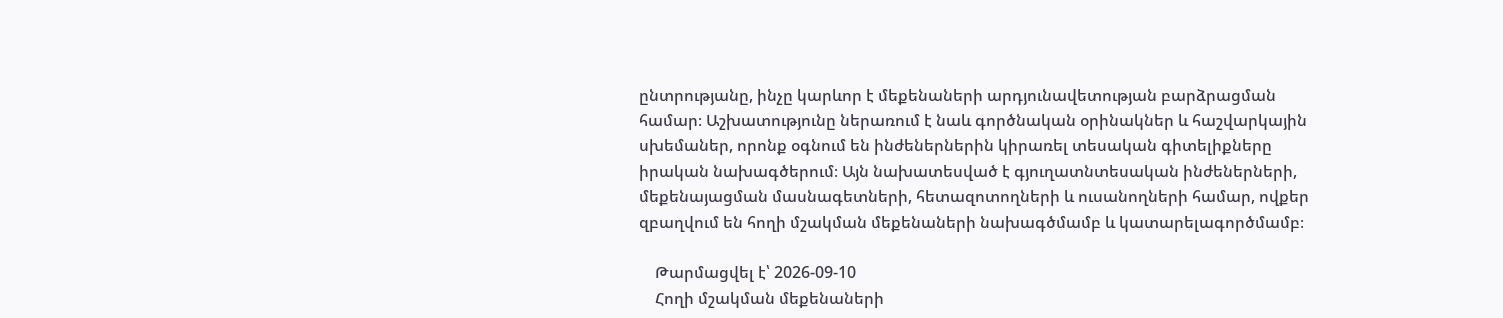ընտրությանը, ինչը կարևոր է մեքենաների արդյունավետության բարձրացման համար։ Աշխատությունը ներառում է նաև գործնական օրինակներ և հաշվարկային սխեմաներ, որոնք օգնում են ինժեներներին կիրառել տեսական գիտելիքները իրական նախագծերում։ Այն նախատեսված է գյուղատնտեսական ինժեներների, մեքենայացման մասնագետների, հետազոտողների և ուսանողների համար, ովքեր զբաղվում են հողի մշակման մեքենաների նախագծմամբ և կատարելագործմամբ։

    Թարմացվել է՝ 2026-09-10
    Հողի մշակման մեքենաների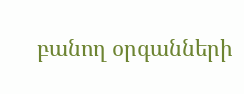բանող օրգանների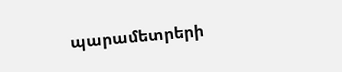պարամետրերի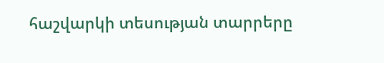հաշվարկի տեսության տարրերը